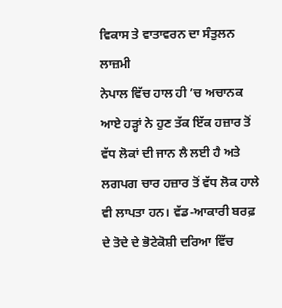ਵਿਕਾਸ ਤੇ ਵਾਤਾਵਰਨ ਦਾ ਸੰਤੁਲਨ ਲਾਜ਼ਮੀ
ਨੇਪਾਲ ਵਿੱਚ ਹਾਲ ਹੀ ’ਚ ਅਚਾਨਕ ਆਏ ਹੜ੍ਹਾਂ ਨੇ ਹੁਣ ਤੱਕ ਇੱਕ ਹਜ਼ਾਰ ਤੋਂ ਵੱਧ ਲੋਕਾਂ ਦੀ ਜਾਨ ਲੈ ਲਈ ਹੈ ਅਤੇ ਲਗਪਗ ਚਾਰ ਹਜ਼ਾਰ ਤੋਂ ਵੱਧ ਲੋਕ ਹਾਲੇ ਵੀ ਲਾਪਤਾ ਹਨ। ਵੱਡ-ਆਕਾਰੀ ਬਰਫ਼ ਦੇ ਤੋਦੇ ਦੇ ਭੋਟੇਕੋਸ਼ੀ ਦਰਿਆ ਵਿੱਚ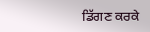ਡਿੱਗਣ ਕਰਕੇ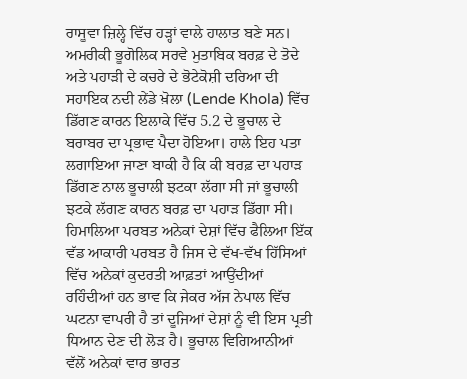ਰਾਸੂਵਾ ਜ਼ਿਲ੍ਹੇ ਵਿੱਚ ਹੜ੍ਹਾਂ ਵਾਲੇ ਹਾਲਾਤ ਬਣੇ ਸਨ। ਅਮਰੀਕੀ ਭੂਗੋਲਿਕ ਸਰਵੇ ਮੁਤਾਬਿਕ ਬਰਫ਼ ਦੇ ਤੋਦੇ ਅਤੇ ਪਹਾੜੀ ਦੇ ਕਚਰੇ ਦੇ ਭੋਟੇਕੋਸ਼ੀ ਦਰਿਆ ਦੀ ਸਹਾਇਕ ਨਦੀ ਲੇਂਡੇ ਖ਼ੋਲਾ (Lende Khola) ਵਿੱਚ ਡਿੱਗਣ ਕਾਰਨ ਇਲਾਕੇ ਵਿੱਚ 5.2 ਦੇ ਭੂਚਾਲ ਦੇ ਬਰਾਬਰ ਦਾ ਪ੍ਰਭਾਵ ਪੈਦਾ ਹੋਇਆ। ਹਾਲੇ ਇਹ ਪਤਾ ਲਗਾਇਆ ਜਾਣਾ ਬਾਕੀ ਹੈ ਕਿ ਕੀ ਬਰਫ਼ ਦਾ ਪਹਾੜ ਡਿੱਗਣ ਨਾਲ ਭੂਚਾਲੀ ਝਟਕਾ ਲੱਗਾ ਸੀ ਜਾਂ ਭੂਚਾਲੀ ਝਟਕੇ ਲੱਗਣ ਕਾਰਨ ਬਰਫ਼ ਦਾ ਪਹਾੜ ਡਿੱਗਾ ਸੀ।
ਹਿਮਾਲਿਆ ਪਰਬਤ ਅਨੇਕਾਂ ਦੇਸ਼ਾਂ ਵਿੱਚ ਫੈਲਿਆ ਇੱਕ ਵੱਡ ਆਕਾਰੀ ਪਰਬਤ ਹੈ ਜਿਸ ਦੇ ਵੱਖ-ਵੱਖ ਹਿੱਸਿਆਂ ਵਿੱਚ ਅਨੇਕਾਂ ਕੁਦਰਤੀ ਆਫ਼ਤਾਂ ਆਉਂਦੀਆਂ ਰਹਿੰਦੀਆਂ ਹਨ ਭਾਵ ਕਿ ਜੇਕਰ ਅੱਜ ਨੇਪਾਲ ਵਿੱਚ ਘਟਨਾ ਵਾਪਰੀ ਹੈ ਤਾਂ ਦੂਜਿਆਂ ਦੇਸ਼ਾਂ ਨੂੰ ਵੀ ਇਸ ਪ੍ਰਤੀ ਧਿਆਨ ਦੇਣ ਦੀ ਲੋੜ ਹੈ। ਭੂਚਾਲ ਵਿਗਿਆਨੀਆਂ ਵੱਲੋਂ ਅਨੇਕਾਂ ਵਾਰ ਭਾਰਤ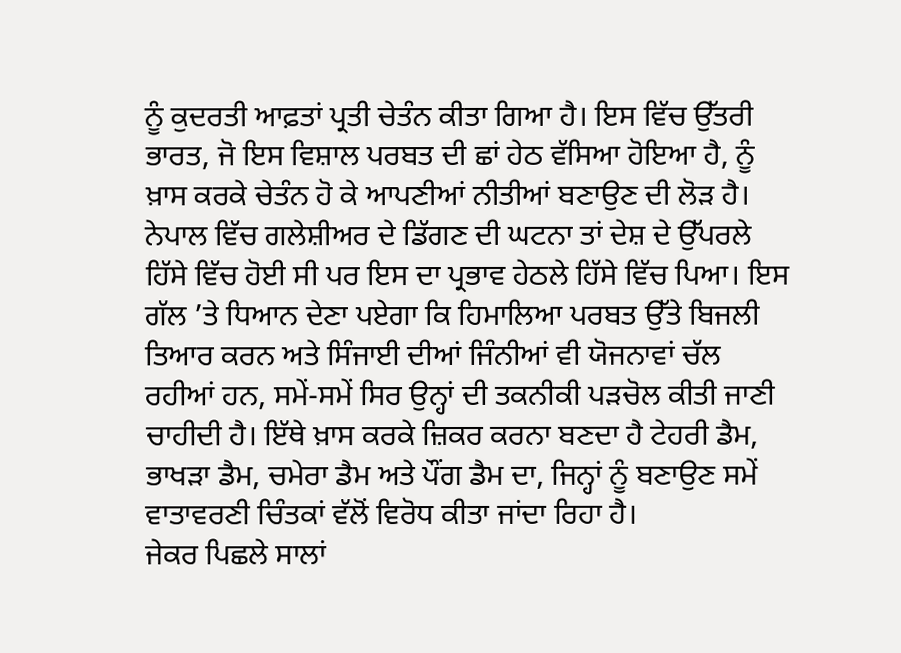ਨੂੰ ਕੁਦਰਤੀ ਆਫ਼ਤਾਂ ਪ੍ਰਤੀ ਚੇਤੰਨ ਕੀਤਾ ਗਿਆ ਹੈ। ਇਸ ਵਿੱਚ ਉੱਤਰੀ ਭਾਰਤ, ਜੋ ਇਸ ਵਿਸ਼ਾਲ ਪਰਬਤ ਦੀ ਛਾਂ ਹੇਠ ਵੱਸਿਆ ਹੋਇਆ ਹੈ, ਨੂੰ ਖ਼ਾਸ ਕਰਕੇ ਚੇਤੰਨ ਹੋ ਕੇ ਆਪਣੀਆਂ ਨੀਤੀਆਂ ਬਣਾਉਣ ਦੀ ਲੋੜ ਹੈ। ਨੇਪਾਲ ਵਿੱਚ ਗਲੇਸ਼ੀਅਰ ਦੇ ਡਿੱਗਣ ਦੀ ਘਟਨਾ ਤਾਂ ਦੇਸ਼ ਦੇ ਉੱਪਰਲੇ ਹਿੱਸੇ ਵਿੱਚ ਹੋਈ ਸੀ ਪਰ ਇਸ ਦਾ ਪ੍ਰਭਾਵ ਹੇਠਲੇ ਹਿੱਸੇ ਵਿੱਚ ਪਿਆ। ਇਸ ਗੱਲ ’ਤੇ ਧਿਆਨ ਦੇਣਾ ਪਏਗਾ ਕਿ ਹਿਮਾਲਿਆ ਪਰਬਤ ਉੱਤੇ ਬਿਜਲੀ ਤਿਆਰ ਕਰਨ ਅਤੇ ਸਿੰਜਾਈ ਦੀਆਂ ਜਿੰਨੀਆਂ ਵੀ ਯੋਜਨਾਵਾਂ ਚੱਲ ਰਹੀਆਂ ਹਨ, ਸਮੇਂ-ਸਮੇਂ ਸਿਰ ਉਨ੍ਹਾਂ ਦੀ ਤਕਨੀਕੀ ਪੜਚੋਲ ਕੀਤੀ ਜਾਣੀ ਚਾਹੀਦੀ ਹੈ। ਇੱਥੇ ਖ਼ਾਸ ਕਰਕੇ ਜ਼ਿਕਰ ਕਰਨਾ ਬਣਦਾ ਹੈ ਟੇਹਰੀ ਡੈਮ, ਭਾਖੜਾ ਡੈਮ, ਚਮੇਰਾ ਡੈਮ ਅਤੇ ਪੌਂਗ ਡੈਮ ਦਾ, ਜਿਨ੍ਹਾਂ ਨੂੰ ਬਣਾਉਣ ਸਮੇਂ ਵਾਤਾਵਰਣੀ ਚਿੰਤਕਾਂ ਵੱਲੋਂ ਵਿਰੋਧ ਕੀਤਾ ਜਾਂਦਾ ਰਿਹਾ ਹੈ।
ਜੇਕਰ ਪਿਛਲੇ ਸਾਲਾਂ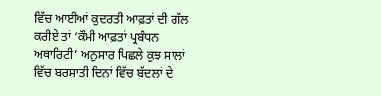ਵਿੱਚ ਆਈਆਂ ਕੁਦਰਤੀ ਆਫ਼ਤਾਂ ਦੀ ਗੱਲ ਕਰੀਏ ਤਾਂ ‘ਕੌਮੀ ਆਫ਼ਤਾਂ ਪ੍ਰਬੰਧਨ ਅਥਾਰਿਟੀ’ ਅਨੁਸਾਰ ਪਿਛਲੇ ਕੁਝ ਸਾਲਾਂ ਵਿੱਚ ਬਰਸਾਤੀ ਦਿਨਾਂ ਵਿੱਚ ਬੱਦਲਾਂ ਦੇ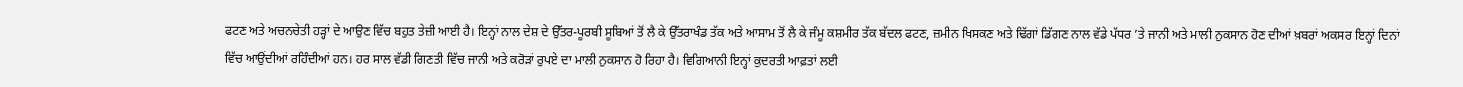ਫਟਣ ਅਤੇ ਅਚਨਚੇਤੀ ਹੜ੍ਹਾਂ ਦੇ ਆਉਣ ਵਿੱਚ ਬਹੁਤ ਤੇਜ਼ੀ ਆਈ ਹੈ। ਇਨ੍ਹਾਂ ਨਾਲ ਦੇਸ਼ ਦੇ ਉੱਤਰ-ਪੂਰਬੀ ਸੂਬਿਆਂ ਤੋਂ ਲੈ ਕੇ ਉੱਤਰਾਖੰਡ ਤੱਕ ਅਤੇ ਆਸਾਮ ਤੋਂ ਲੈ ਕੇ ਜੰਮੂ ਕਸ਼ਮੀਰ ਤੱਕ ਬੱਦਲ ਫਟਣ, ਜ਼ਮੀਨ ਖਿਸਕਣ ਅਤੇ ਢਿੱਗਾਂ ਡਿੱਗਣ ਨਾਲ ਵੱਡੇ ਪੱਧਰ ’ਤੇ ਜਾਨੀ ਅਤੇ ਮਾਲੀ ਨੁਕਸਾਨ ਹੋਣ ਦੀਆਂ ਖ਼ਬਰਾਂ ਅਕਸਰ ਇਨ੍ਹਾਂ ਦਿਨਾਂ ਵਿੱਚ ਆਉਂਦੀਆਂ ਰਹਿੰਦੀਆਂ ਹਨ। ਹਰ ਸਾਲ ਵੱਡੀ ਗਿਣਤੀ ਵਿੱਚ ਜਾਨੀ ਅਤੇ ਕਰੋੜਾਂ ਰੁਪਏ ਦਾ ਮਾਲੀ ਨੁਕਸਾਨ ਹੋ ਰਿਹਾ ਹੈ। ਵਿਗਿਆਨੀ ਇਨ੍ਹਾਂ ਕੁਦਰਤੀ ਆਫ਼ਤਾਂ ਲਈ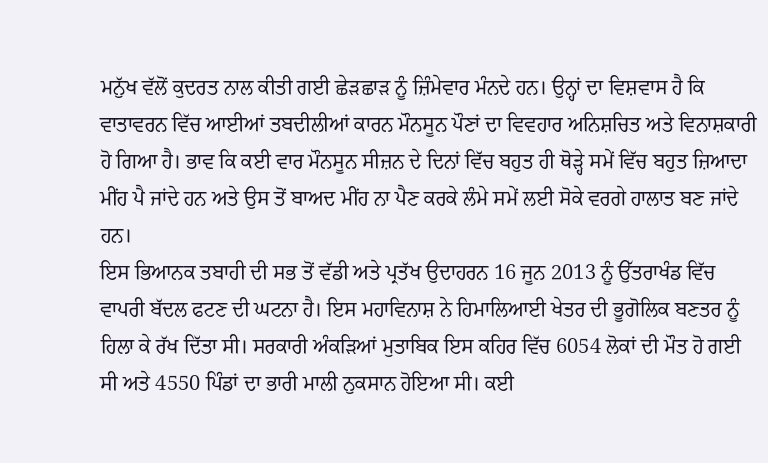ਮਨੁੱਖ ਵੱਲੋਂ ਕੁਦਰਤ ਨਾਲ ਕੀਤੀ ਗਈ ਛੇੜਛਾੜ ਨੂੰ ਜ਼ਿੰਮੇਵਾਰ ਮੰਨਦੇ ਹਨ। ਉਨ੍ਹਾਂ ਦਾ ਵਿਸ਼ਵਾਸ ਹੈ ਕਿ ਵਾਤਾਵਰਨ ਵਿੱਚ ਆਈਆਂ ਤਬਦੀਲੀਆਂ ਕਾਰਨ ਮੌਨਸੂਨ ਪੌਣਾਂ ਦਾ ਵਿਵਹਾਰ ਅਨਿਸ਼ਚਿਤ ਅਤੇ ਵਿਨਾਸ਼ਕਾਰੀ ਹੋ ਗਿਆ ਹੈ। ਭਾਵ ਕਿ ਕਈ ਵਾਰ ਮੌਨਸੂਨ ਸੀਜ਼ਨ ਦੇ ਦਿਨਾਂ ਵਿੱਚ ਬਹੁਤ ਹੀ ਥੋੜ੍ਹੇ ਸਮੇਂ ਵਿੱਚ ਬਹੁਤ ਜ਼ਿਆਦਾ ਮੀਂਹ ਪੈ ਜਾਂਦੇ ਹਨ ਅਤੇ ਉਸ ਤੋਂ ਬਾਅਦ ਮੀਂਹ ਨਾ ਪੈਣ ਕਰਕੇ ਲੰਮੇ ਸਮੇਂ ਲਈ ਸੋਕੇ ਵਰਗੇ ਹਾਲਾਤ ਬਣ ਜਾਂਦੇ ਹਨ।
ਇਸ ਭਿਆਨਕ ਤਬਾਹੀ ਦੀ ਸਭ ਤੋਂ ਵੱਡੀ ਅਤੇ ਪ੍ਰਤੱਖ ਉਦਾਹਰਨ 16 ਜੂਨ 2013 ਨੂੰ ਉੱਤਰਾਖੰਡ ਵਿੱਚ ਵਾਪਰੀ ਬੱਦਲ ਫਟਣ ਦੀ ਘਟਨਾ ਹੈ। ਇਸ ਮਹਾਵਿਨਾਸ਼ ਨੇ ਹਿਮਾਲਿਆਈ ਖੇਤਰ ਦੀ ਭੂਗੋਲਿਕ ਬਣਤਰ ਨੂੰ ਹਿਲਾ ਕੇ ਰੱਖ ਦਿੱਤਾ ਸੀ। ਸਰਕਾਰੀ ਅੰਕੜਿਆਂ ਮੁਤਾਬਿਕ ਇਸ ਕਹਿਰ ਵਿੱਚ 6054 ਲੋਕਾਂ ਦੀ ਮੌਤ ਹੋ ਗਈ ਸੀ ਅਤੇ 4550 ਪਿੰਡਾਂ ਦਾ ਭਾਰੀ ਮਾਲੀ ਨੁਕਸਾਨ ਹੋਇਆ ਸੀ। ਕਈ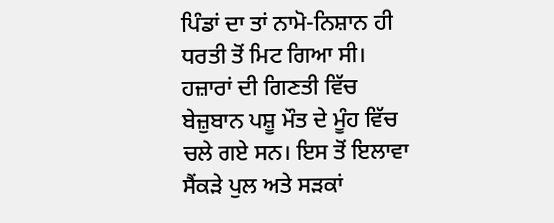ਪਿੰਡਾਂ ਦਾ ਤਾਂ ਨਾਮੋ-ਨਿਸ਼ਾਨ ਹੀ ਧਰਤੀ ਤੋਂ ਮਿਟ ਗਿਆ ਸੀ। ਹਜ਼ਾਰਾਂ ਦੀ ਗਿਣਤੀ ਵਿੱਚ ਬੇਜ਼ੁਬਾਨ ਪਸ਼ੂ ਮੌਤ ਦੇ ਮੂੰਹ ਵਿੱਚ ਚਲੇ ਗਏ ਸਨ। ਇਸ ਤੋਂ ਇਲਾਵਾ ਸੈਂਕੜੇ ਪੁਲ ਅਤੇ ਸੜਕਾਂ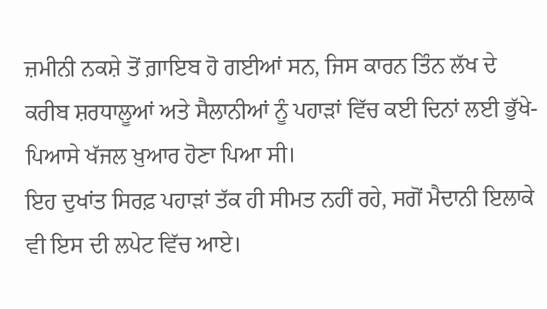ਜ਼ਮੀਨੀ ਨਕਸ਼ੇ ਤੋਂ ਗ਼ਾਇਬ ਹੋ ਗਈਆਂ ਸਨ, ਜਿਸ ਕਾਰਨ ਤਿੰਨ ਲੱਖ ਦੇ ਕਰੀਬ ਸ਼ਰਧਾਲੂਆਂ ਅਤੇ ਸੈਲਾਨੀਆਂ ਨੂੰ ਪਹਾੜਾਂ ਵਿੱਚ ਕਈ ਦਿਨਾਂ ਲਈ ਭੁੱਖੇ-ਪਿਆਸੇ ਖੱਜਲ ਖ਼ੁਆਰ ਹੋਣਾ ਪਿਆ ਸੀ।
ਇਹ ਦੁਖਾਂਤ ਸਿਰਫ਼ ਪਹਾੜਾਂ ਤੱਕ ਹੀ ਸੀਮਤ ਨਹੀਂ ਰਹੇ, ਸਗੋਂ ਮੈਦਾਨੀ ਇਲਾਕੇ ਵੀ ਇਸ ਦੀ ਲਪੇਟ ਵਿੱਚ ਆਏ।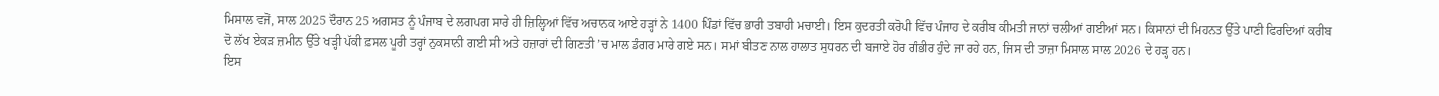ਮਿਸਾਲ ਵਜੋਂ, ਸਾਲ 2025 ਦੌਰਾਨ 25 ਅਗਸਤ ਨੂੰ ਪੰਜਾਬ ਦੇ ਲਗਪਗ ਸਾਰੇ ਹੀ ਜ਼ਿਲ੍ਹਿਆਂ ਵਿੱਚ ਅਚਾਨਕ ਆਏ ਹੜ੍ਹਾਂ ਨੇ 1400 ਪਿੰਡਾਂ ਵਿੱਚ ਭਾਰੀ ਤਬਾਹੀ ਮਚਾਈ। ਇਸ ਕੁਦਰਤੀ ਕਰੋਪੀ ਵਿੱਚ ਪੰਜਾਹ ਦੇ ਕਰੀਬ ਕੀਮਤੀ ਜਾਨਾਂ ਚਲੀਆਂ ਗਈਆਂ ਸਨ। ਕਿਸਾਨਾਂ ਦੀ ਮਿਹਨਤ ਉੱਤੇ ਪਾਣੀ ਫਿਰਦਿਆਂ ਕਰੀਬ ਦੋ ਲੱਖ ਏਕੜ ਜ਼ਮੀਨ ਉੱਤੇ ਖੜ੍ਹੀ ਪੱਕੀ ਫ਼ਸਲ ਪੂਰੀ ਤਰ੍ਹਾਂ ਨੁਕਸਾਨੀ ਗਈ ਸੀ ਅਤੇ ਹਜ਼ਾਰਾਂ ਦੀ ਗਿਣਤੀ ’ਚ ਮਾਲ ਡੰਗਰ ਮਾਰੇ ਗਏ ਸਨ। ਸਮਾਂ ਬੀਤਣ ਨਾਲ ਹਾਲਾਤ ਸੁਧਰਨ ਦੀ ਬਜਾਏ ਹੋਰ ਗੰਭੀਰ ਹੁੰਦੇ ਜਾ ਰਹੇ ਹਨ, ਜਿਸ ਦੀ ਤਾਜ਼ਾ ਮਿਸਾਲ ਸਾਲ 2026 ਦੇ ਹੜ੍ਹ ਹਨ।
ਇਸ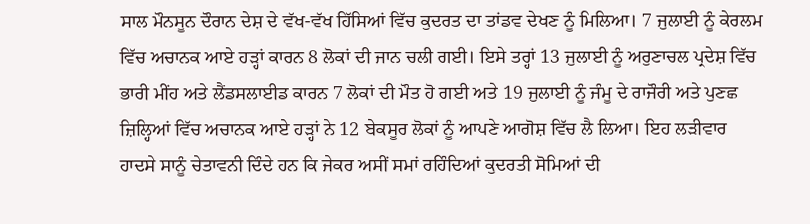ਸਾਲ ਮੌਨਸੂਨ ਦੌਰਾਨ ਦੇਸ਼ ਦੇ ਵੱਖ-ਵੱਖ ਹਿੱਸਿਆਂ ਵਿੱਚ ਕੁਦਰਤ ਦਾ ਤਾਂਡਵ ਦੇਖਣ ਨੂੰ ਮਿਲਿਆ। 7 ਜੁਲਾਈ ਨੂੰ ਕੇਰਲਮ ਵਿੱਚ ਅਚਾਨਕ ਆਏ ਹੜ੍ਹਾਂ ਕਾਰਨ 8 ਲੋਕਾਂ ਦੀ ਜਾਨ ਚਲੀ ਗਈ। ਇਸੇ ਤਰ੍ਹਾਂ 13 ਜੁਲਾਈ ਨੂੰ ਅਰੁਣਾਚਲ ਪ੍ਰਦੇਸ਼ ਵਿੱਚ ਭਾਰੀ ਮੀਂਹ ਅਤੇ ਲੈਂਡਸਲਾਈਡ ਕਾਰਨ 7 ਲੋਕਾਂ ਦੀ ਮੌਤ ਹੋ ਗਈ ਅਤੇ 19 ਜੁਲਾਈ ਨੂੰ ਜੰਮੂ ਦੇ ਰਾਜੌਰੀ ਅਤੇ ਪੁਣਛ ਜ਼ਿਲ੍ਹਿਆਂ ਵਿੱਚ ਅਚਾਨਕ ਆਏ ਹੜ੍ਹਾਂ ਨੇ 12 ਬੇਕਸੂਰ ਲੋਕਾਂ ਨੂੰ ਆਪਣੇ ਆਗੋਸ਼ ਵਿੱਚ ਲੈ ਲਿਆ। ਇਹ ਲੜੀਵਾਰ ਹਾਦਸੇ ਸਾਨੂੰ ਚੇਤਾਵਨੀ ਦਿੰਦੇ ਹਨ ਕਿ ਜੇਕਰ ਅਸੀਂ ਸਮਾਂ ਰਹਿੰਦਿਆਂ ਕੁਦਰਤੀ ਸੋਮਿਆਂ ਦੀ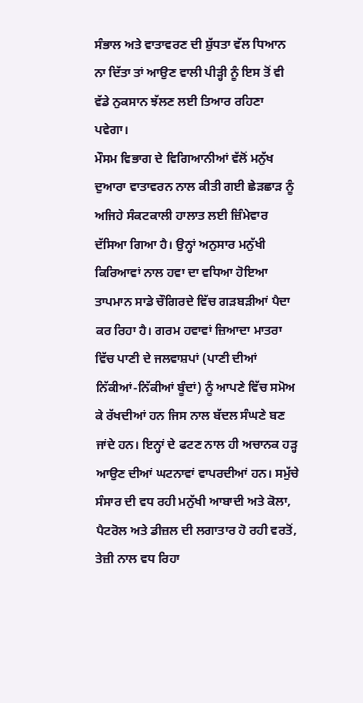ਸੰਭਾਲ ਅਤੇ ਵਾਤਾਵਰਣ ਦੀ ਸ਼ੁੱਧਤਾ ਵੱਲ ਧਿਆਨ ਨਾ ਦਿੱਤਾ ਤਾਂ ਆਉਣ ਵਾਲੀ ਪੀੜ੍ਹੀ ਨੂੰ ਇਸ ਤੋਂ ਵੀ ਵੱਡੇ ਨੁਕਸਾਨ ਝੱਲਣ ਲਈ ਤਿਆਰ ਰਹਿਣਾ ਪਵੇਗਾ।
ਮੌਸਮ ਵਿਭਾਗ ਦੇ ਵਿਗਿਆਨੀਆਂ ਵੱਲੋਂ ਮਨੁੱਖ ਦੁਆਰਾ ਵਾਤਾਵਰਨ ਨਾਲ ਕੀਤੀ ਗਈ ਛੇੜਛਾੜ ਨੂੰ ਅਜਿਹੇ ਸੰਕਟਕਾਲੀ ਹਾਲਾਤ ਲਈ ਜ਼ਿੰਮੇਵਾਰ ਦੱਸਿਆ ਗਿਆ ਹੈ। ਉਨ੍ਹਾਂ ਅਨੁਸਾਰ ਮਨੁੱਖੀ ਕਿਰਿਆਵਾਂ ਨਾਲ ਹਵਾ ਦਾ ਵਧਿਆ ਹੋਇਆ ਤਾਪਮਾਨ ਸਾਡੇ ਚੌਗਿਰਦੇ ਵਿੱਚ ਗੜਬੜੀਆਂ ਪੈਦਾ ਕਰ ਰਿਹਾ ਹੈ। ਗਰਮ ਹਵਾਵਾਂ ਜ਼ਿਆਦਾ ਮਾਤਰਾ ਵਿੱਚ ਪਾਣੀ ਦੇ ਜਲਵਾਸ਼ਪਾਂ (ਪਾਣੀ ਦੀਆਂ ਨਿੱਕੀਆਂ-ਨਿੱਕੀਆਂ ਬੂੰਦਾਂ) ਨੂੰ ਆਪਣੇ ਵਿੱਚ ਸਮੋਅ ਕੇ ਰੱਖਦੀਆਂ ਹਨ ਜਿਸ ਨਾਲ ਬੱਦਲ ਸੰਘਣੇ ਬਣ ਜਾਂਦੇ ਹਨ। ਇਨ੍ਹਾਂ ਦੇ ਫਟਣ ਨਾਲ ਹੀ ਅਚਾਨਕ ਹੜ੍ਹ ਆਉਣ ਦੀਆਂ ਘਟਨਾਵਾਂ ਵਾਪਰਦੀਆਂ ਹਨ। ਸਮੁੱਚੇ ਸੰਸਾਰ ਦੀ ਵਧ ਰਹੀ ਮਨੁੱਖੀ ਆਬਾਦੀ ਅਤੇ ਕੋਲਾ, ਪੈਟਰੋਲ ਅਤੇ ਡੀਜ਼ਲ ਦੀ ਲਗਾਤਾਰ ਹੋ ਰਹੀ ਵਰਤੋਂ, ਤੇਜ਼ੀ ਨਾਲ ਵਧ ਰਿਹਾ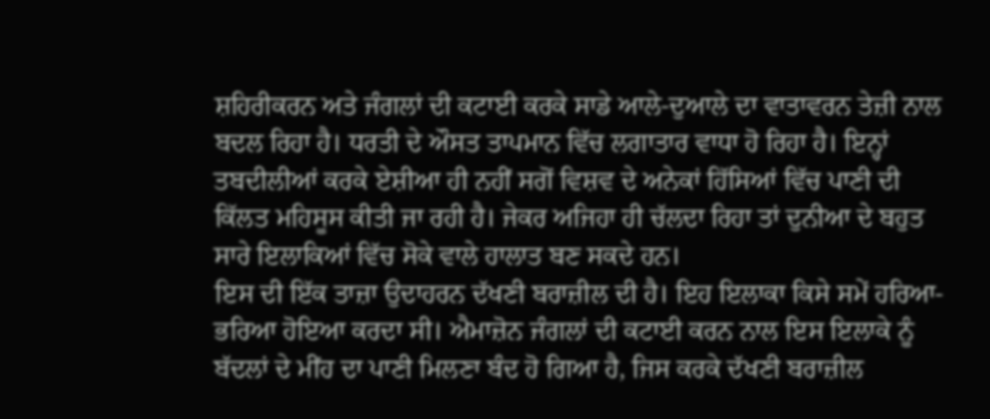ਸ਼ਹਿਰੀਕਰਨ ਅਤੇ ਜੰਗਲਾਂ ਦੀ ਕਟਾਈ ਕਰਕੇ ਸਾਡੇ ਆਲੇ-ਦੁਆਲੇ ਦਾ ਵਾਤਾਵਰਨ ਤੇਜ਼ੀ ਨਾਲ ਬਦਲ ਰਿਹਾ ਹੈ। ਧਰਤੀ ਦੇ ਔਸਤ ਤਾਪਮਾਨ ਵਿੱਚ ਲਗਾਤਾਰ ਵਾਧਾ ਹੋ ਰਿਹਾ ਹੈ। ਇਨ੍ਹਾਂ ਤਬਦੀਲੀਆਂ ਕਰਕੇ ਏਸ਼ੀਆ ਹੀ ਨਹੀਂ ਸਗੋਂ ਵਿਸ਼ਵ ਦੇ ਅਨੇਕਾਂ ਹਿੱਸਿਆਂ ਵਿੱਚ ਪਾਣੀ ਦੀ ਕਿੱਲਤ ਮਹਿਸੂਸ ਕੀਤੀ ਜਾ ਰਹੀ ਹੈ। ਜੇਕਰ ਅਜਿਹਾ ਹੀ ਚੱਲਦਾ ਰਿਹਾ ਤਾਂ ਦੁਨੀਆ ਦੇ ਬਹੁਤ ਸਾਰੇ ਇਲਾਕਿਆਂ ਵਿੱਚ ਸੋਕੇ ਵਾਲੇ ਹਾਲਾਤ ਬਣ ਸਕਦੇ ਹਨ।
ਇਸ ਦੀ ਇੱਕ ਤਾਜ਼ਾ ਉਦਾਹਰਨ ਦੱਖਣੀ ਬਰਾਜ਼ੀਲ ਦੀ ਹੈ। ਇਹ ਇਲਾਕਾ ਕਿਸੇ ਸਮੇਂ ਹਰਿਆ-ਭਰਿਆ ਹੋਇਆ ਕਰਦਾ ਸੀ। ਐਮਾਜ਼ੋਨ ਜੰਗਲਾਂ ਦੀ ਕਟਾਈ ਕਰਨ ਨਾਲ ਇਸ ਇਲਾਕੇ ਨੂੰ ਬੱਦਲਾਂ ਦੇ ਮੀਂਹ ਦਾ ਪਾਣੀ ਮਿਲਣਾ ਬੰਦ ਹੋ ਗਿਆ ਹੈ, ਜਿਸ ਕਰਕੇ ਦੱਖਣੀ ਬਰਾਜ਼ੀਲ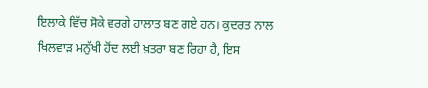ਇਲਾਕੇ ਵਿੱਚ ਸੋਕੇ ਵਰਗੇ ਹਾਲਾਤ ਬਣ ਗਏ ਹਨ। ਕੁਦਰਤ ਨਾਲ ਖਿਲਵਾੜ ਮਨੁੱਖੀ ਹੋਂਦ ਲਈ ਖ਼ਤਰਾ ਬਣ ਰਿਹਾ ਹੈ, ਇਸ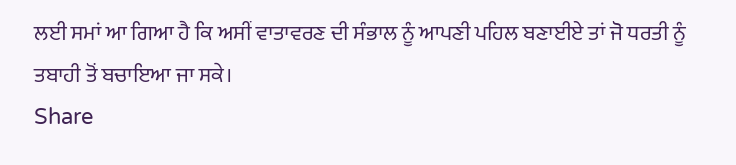ਲਈ ਸਮਾਂ ਆ ਗਿਆ ਹੈ ਕਿ ਅਸੀਂ ਵਾਤਾਵਰਣ ਦੀ ਸੰਭਾਲ ਨੂੰ ਆਪਣੀ ਪਹਿਲ ਬਣਾਈਏ ਤਾਂ ਜੋ ਧਰਤੀ ਨੂੰ ਤਬਾਹੀ ਤੋਂ ਬਚਾਇਆ ਜਾ ਸਕੇ।
Share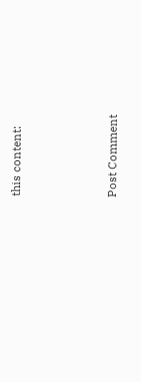this content:



Post Comment